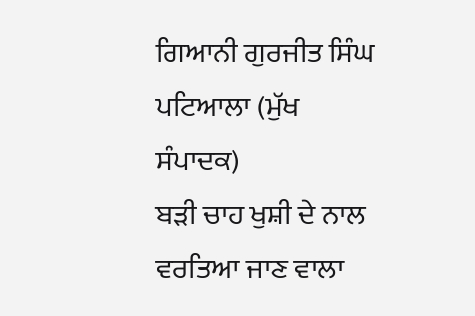ਗਿਆਨੀ ਗੁਰਜੀਤ ਸਿੰਘ ਪਟਿਆਲਾ (ਮੁੱਖ ਸੰਪਾਦਕ)
ਬੜੀ ਚਾਹ ਖੁਸ਼ੀ ਦੇ ਨਾਲ ਵਰਤਿਆ ਜਾਣ ਵਾਲਾ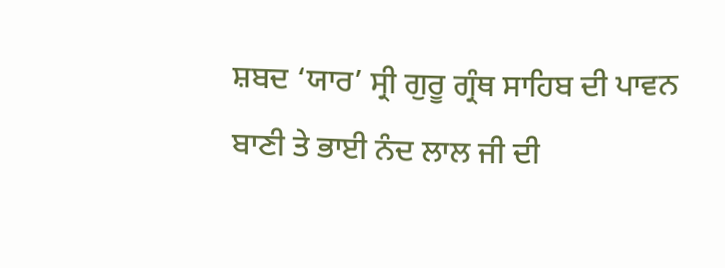ਸ਼ਬਦ ‘ਯਾਰ’ ਸ੍ਰੀ ਗੁਰੂ ਗ੍ਰੰਥ ਸਾਹਿਬ ਦੀ ਪਾਵਨ ਬਾਣੀ ਤੇ ਭਾਈ ਨੰਦ ਲਾਲ ਜੀ ਦੀ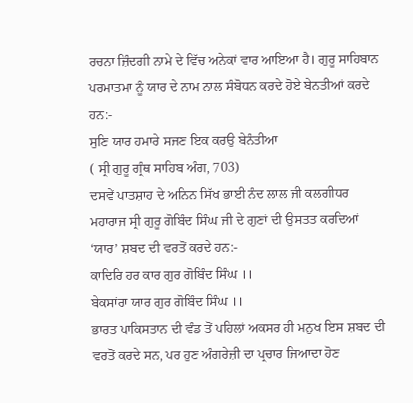ਰਚਨਾ ਜ਼ਿੰਦਗੀ ਨਾਮੇ ਦੇ ਵਿੱਚ ਅਨੇਕਾਂ ਵਾਰ ਆਇਆ ਹੈ। ਗੁਰੂ ਸਾਹਿਬਾਨ ਪਰਮਾਤਮਾ ਨੂੰ ਯਾਰ ਦੇ ਨਾਮ ਨਾਲ ਸੰਬੋਧਨ ਕਰਦੇ ਹੋਏ ਬੇਨਤੀਆਂ ਕਰਦੇ ਹਨ:-
ਸੁਣਿ ਯਾਰ ਹਮਾਰੇ ਸਜਣ ਇਕ ਕਰਉ ਬੇਨੰਤੀਆ
( ਸ੍ਰੀ ਗੁਰੂ ਗ੍ਰੰਥ ਸਾਹਿਬ ਅੰਗ, 703)
ਦਸਵੇਂ ਪਾਤਸ਼ਾਹ ਦੇ ਅਨਿਨ ਸਿੱਖ ਭਾਈ ਨੰਦ ਲਾਲ ਜੀ ਕਲਗੀਧਰ ਮਹਾਰਾਜ ਸ੍ਰੀ ਗੁਰੂ ਗੋਬਿੰਦ ਸਿੰਘ ਜੀ ਦੇ ਗੁਣਾਂ ਦੀ ਉਸਤਤ ਕਰਦਿਆਂ ‘ਯਾਰ’ ਸ਼ਬਦ ਦੀ ਵਰਤੋਂ ਕਰਦੇ ਹਨ:-
ਕਾਦਿਰਿ ਹਰ ਕਾਰ ਗੁਰ ਗੋਬਿੰਦ ਸਿੰਘ ।।
ਬੇਕਸਾਂਰਾ ਯਾਰ ਗੁਰ ਗੋਬਿੰਦ ਸਿੰਘ ।।
ਭਾਰਤ ਪਾਕਿਸਤਾਨ ਦੀ ਵੰਡ ਤੋਂ ਪਹਿਲਾਂ ਅਕਸਰ ਹੀ ਮਨੁਖ ਇਸ ਸ਼ਬਦ ਦੀ ਵਰਤੋਂ ਕਰਦੇ ਸਨ, ਪਰ ਹੁਣ ਅੰਗਰੇਜ਼ੀ ਦਾ ਪ੍ਰਚਾਰ ਜਿਆਦਾ ਹੋਣ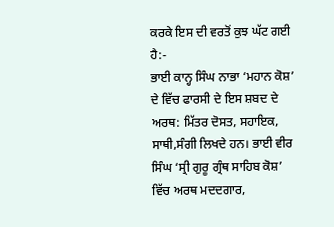ਕਰਕੇ ਇਸ ਦੀ ਵਰਤੋਂ ਕੁਝ ਘੱਟ ਗਈ ਹੈ:-
ਭਾਈ ਕਾਨ੍ਹ ਸਿੰਘ ਨਾਭਾ ‘ਮਹਾਨ ਕੋਸ਼’ ਦੇ ਵਿੱਚ ਫਾਰਸੀ ਦੇ ਇਸ ਸ਼ਬਦ ਦੇ ਅਰਥ: ਮਿੱਤਰ ਦੋਸਤ, ਸਹਾਇਕ, ਸਾਥੀ,ਸੰਗੀ ਲਿਖਦੇ ਹਨ। ਭਾਈ ਵੀਰ ਸਿੰਘ ‘ਸ੍ਰੀ ਗੁਰੂ ਗ੍ਰੰਥ ਸਾਹਿਬ ਕੋਸ਼’ ਵਿੱਚ ਅਰਥ ਮਦਦਗਾਰ,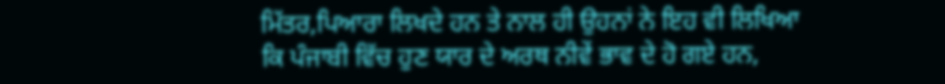ਮਿੱਤਰ,ਪਿਆਰਾ ਲਿਖਦੇ ਹਨ ਤੇ ਨਾਲ ਹੀ ਉਹਨਾਂ ਨੇ ਇਹ ਵੀ ਲਿਖਿਆ ਕਿ ਪੰਜਾਬੀ ਵਿੱਚ ਹੁਣ ਯਾਰ ਦੇ ਅਰਥ ਨੀਵੇਂ ਭਾਵ ਦੇ ਹੋ ਗਏ ਹਨ,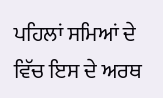ਪਹਿਲਾਂ ਸਮਿਆਂ ਦੇ ਵਿੱਚ ਇਸ ਦੇ ਅਰਥ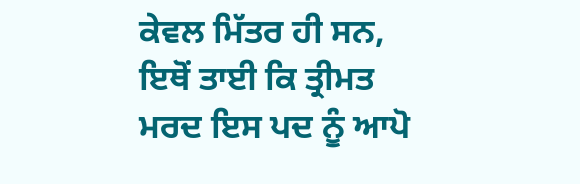ਕੇਵਲ ਮਿੱਤਰ ਹੀ ਸਨ, ਇਥੋਂ ਤਾਈ ਕਿ ਤ੍ਰੀਮਤ ਮਰਦ ਇਸ ਪਦ ਨੂੰ ਆਪੋ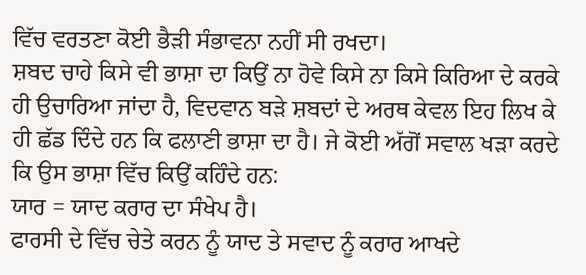ਵਿੱਚ ਵਰਤਣਾ ਕੋਈ ਭੈੜੀ ਸੰਭਾਵਨਾ ਨਹੀਂ ਸੀ ਰਖਦਾ।
ਸ਼ਬਦ ਚਾਹੇ ਕਿਸੇ ਵੀ ਭਾਸ਼ਾ ਦਾ ਕਿਉਂ ਨਾ ਹੋਵੇ ਕਿਸੇ ਨਾ ਕਿਸੇ ਕਿਰਿਆ ਦੇ ਕਰਕੇ ਹੀ ਉਚਾਰਿਆ ਜਾਂਦਾ ਹੈ, ਵਿਦਵਾਨ ਬੜੇ ਸ਼ਬਦਾਂ ਦੇ ਅਰਥ ਕੇਵਲ ਇਹ ਲਿਖ ਕੇ ਹੀ ਛੱਡ ਦਿੰਦੇ ਹਨ ਕਿ ਫਲਾਣੀ ਭਾਸ਼ਾ ਦਾ ਹੈ। ਜੇ ਕੋਈ ਅੱਗੋਂ ਸਵਾਲ ਖੜਾ ਕਰਦੇ ਕਿ ਉਸ ਭਾਸ਼ਾ ਵਿੱਚ ਕਿਉਂ ਕਹਿੰਦੇ ਹਨ:
ਯਾਰ = ਯਾਦ ਕਰਾਰ ਦਾ ਸੰਖੇਪ ਹੈ।
ਫਾਰਸੀ ਦੇ ਵਿੱਚ ਚੇਤੇ ਕਰਨ ਨੂੰ ਯਾਦ ਤੇ ਸਵਾਦ ਨੂੰ ਕਰਾਰ ਆਖਦੇ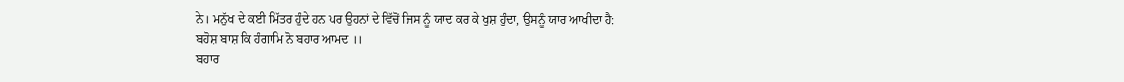ਨੇ। ਮਨੁੱਖ ਦੇ ਕਈ ਮਿੱਤਰ ਹੁੰਦੇ ਹਨ ਪਰ ਉਹਨਾਂ ਦੇ ਵਿੱਚੋਂ ਜਿਸ ਨੂੰ ਯਾਦ ਕਰ ਕੇ ਖੁਸ਼ ਹੁੰਦਾ, ਉਸਨੂੰ ਯਾਰ ਆਖੀਦਾ ਹੈ:
ਬਹੋਸ਼ ਬਾਸ਼ ਕਿ ਹੰਗਾਮਿ ਨੋ ਬਹਾਰ ਆਮਦ ।।
ਬਹਾਰ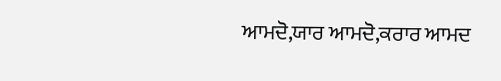ਆਮਦੋ,ਯਾਰ ਆਮਦੋ,ਕਰਾਰ ਆਮਦ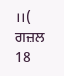।।( ਗਜ਼ਲ 18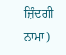ਜ਼ਿੰਦਗੀ ਨਾਮਾ)